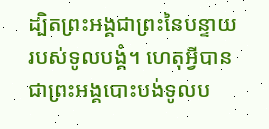ដ្បិតព្រះអង្គជាព្រះនៃបន្ទាយរបស់ទូលបង្គំ។ ហេតុអ្វីបានជាព្រះអង្គបោះបង់ទូលប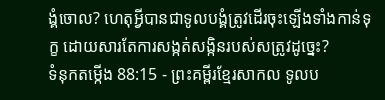ង្គំចោល? ហេតុអ្វីបានជាទូលបង្គំត្រូវដើរចុះឡើងទាំងកាន់ទុក្ខ ដោយសារតែការសង្កត់សង្កិនរបស់សត្រូវដូច្នេះ?
ទំនុកតម្កើង 88:15 - ព្រះគម្ពីរខ្មែរសាកល ទូលប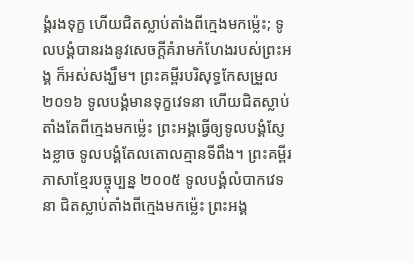ង្គំរងទុក្ខ ហើយជិតស្លាប់តាំងពីក្មេងមកម៉្លេះ; ទូលបង្គំបានរងនូវសេចក្ដីគំរាមកំហែងរបស់ព្រះអង្គ ក៏អស់សង្ឃឹម។ ព្រះគម្ពីរបរិសុទ្ធកែសម្រួល ២០១៦ ទូលបង្គំមានទុក្ខវេទនា ហើយជិតស្លាប់តាំងតែពីក្មេងមកម៉្លេះ ព្រះអង្គធ្វើឲ្យទូលបង្គំស្ញែងខ្លាច ទូលបង្គំតែលតោលគ្មានទីពឹង។ ព្រះគម្ពីរភាសាខ្មែរបច្ចុប្បន្ន ២០០៥ ទូលបង្គំលំបាកវេទនា ជិតស្លាប់តាំងពីក្មេងមកម៉្លេះ ព្រះអង្គ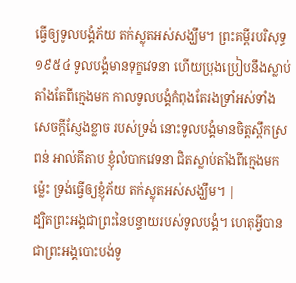ធ្វើឲ្យទូលបង្គំភ័យ តក់ស្លុតអស់សង្ឃឹម។ ព្រះគម្ពីរបរិសុទ្ធ ១៩៥៤ ទូលបង្គំមានទុក្ខវេទនា ហើយប្រុងប្រៀបនឹងស្លាប់ តាំងតែពីក្មេងមក កាលទូលបង្គំកំពុងតែរងទ្រាំអស់ទាំងសេចក្ដីស្ញែងខ្លាច របស់ទ្រង់ នោះទូលបង្គំមានចិត្តស្ពឹកស្រពន់ អាល់គីតាប ខ្ញុំលំបាកវេទនា ជិតស្លាប់តាំងពីក្មេងមកម៉្លេះ ទ្រង់ធ្វើឲ្យខ្ញុំភ័យ តក់ស្លុតអស់សង្ឃឹម។ |
ដ្បិតព្រះអង្គជាព្រះនៃបន្ទាយរបស់ទូលបង្គំ។ ហេតុអ្វីបានជាព្រះអង្គបោះបង់ទូ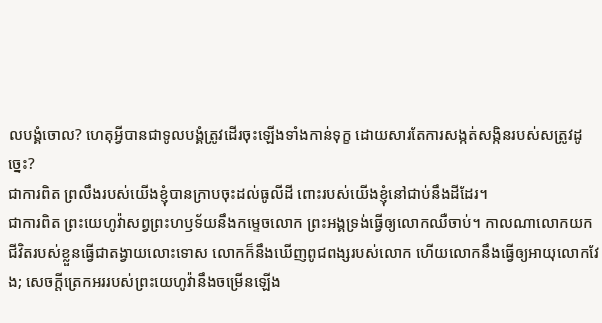លបង្គំចោល? ហេតុអ្វីបានជាទូលបង្គំត្រូវដើរចុះឡើងទាំងកាន់ទុក្ខ ដោយសារតែការសង្កត់សង្កិនរបស់សត្រូវដូច្នេះ?
ជាការពិត ព្រលឹងរបស់យើងខ្ញុំបានក្រាបចុះដល់ធូលីដី ពោះរបស់យើងខ្ញុំនៅជាប់នឹងដីដែរ។
ជាការពិត ព្រះយេហូវ៉ាសព្វព្រះហឫទ័យនឹងកម្ទេចលោក ព្រះអង្គទ្រង់ធ្វើឲ្យលោកឈឺចាប់។ កាលណាលោកយកជីវិតរបស់ខ្លួនធ្វើជាតង្វាយលោះទោស លោកក៏នឹងឃើញពូជពង្សរបស់លោក ហើយលោកនឹងធ្វើឲ្យអាយុលោកវែង; សេចក្ដីត្រេកអររបស់ព្រះយេហូវ៉ានឹងចម្រើនឡើង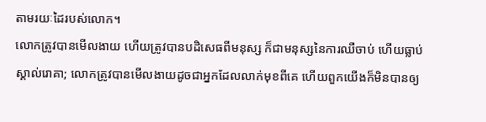តាមរយៈដៃរបស់លោក។
លោកត្រូវបានមើលងាយ ហើយត្រូវបានបដិសេធពីមនុស្ស ក៏ជាមនុស្សនៃការឈឺចាប់ ហើយធ្លាប់ស្គាល់រោគា; លោកត្រូវបានមើលងាយដូចជាអ្នកដែលលាក់មុខពីគេ ហើយពួកយើងក៏មិនបានឲ្យ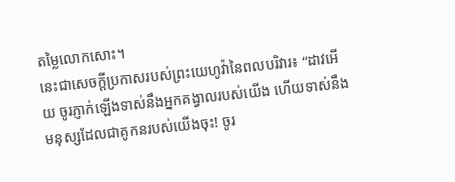តម្លៃលោកសោះ។
នេះជាសេចក្ដីប្រកាសរបស់ព្រះយេហូវ៉ានៃពលបរិវារ៖ “ដាវអើយ ចូរភ្ញាក់ឡើងទាស់នឹងអ្នកគង្វាលរបស់យើង ហើយទាស់នឹងមនុស្សដែលជាគូកនរបស់យើងចុះ! ចូរ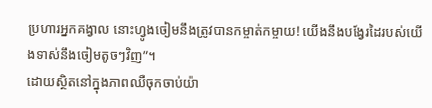ប្រហារអ្នកគង្វាល នោះហ្វូងចៀមនឹងត្រូវបានកម្ចាត់កម្ចាយ! យើងនឹងបង្វែរដៃរបស់យើងទាស់នឹងចៀមតូចៗវិញ”។
ដោយស្ថិតនៅក្នុងភាពឈឺចុកចាប់យ៉ា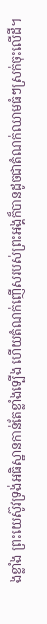ងខ្លាំង ព្រះយេស៊ូវទ្រង់អធិស្ឋានកាន់តែខ្លាំងទ្បើង ហើយតំណក់ញើសរបស់ព្រះអង្គក៏បានដូចជាតំណក់ឈាមធំៗស្រក់ចុះលើដី។